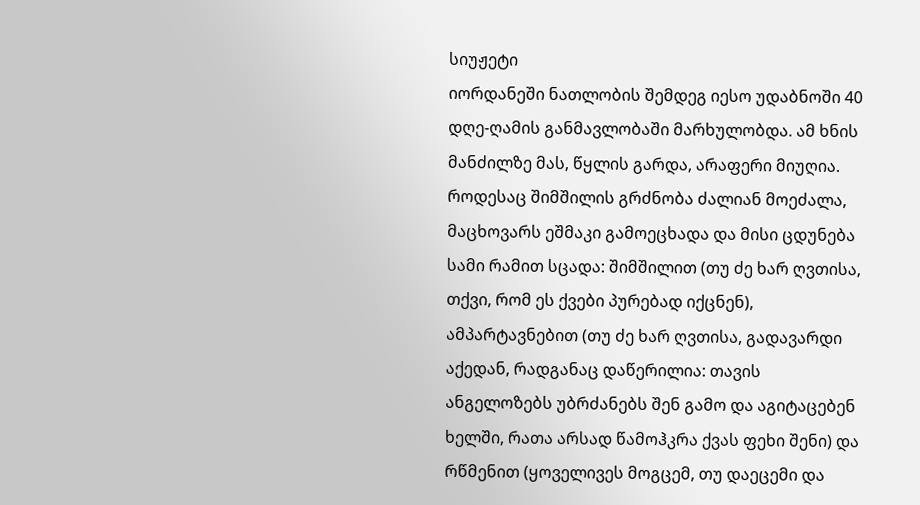სიუჟეტი
იორდანეში ნათლობის შემდეგ იესო უდაბნოში 40 დღე-ღამის განმავლობაში მარხულობდა. ამ ხნის მანძილზე მას, წყლის გარდა, არაფერი მიუღია. როდესაც შიმშილის გრძნობა ძალიან მოეძალა, მაცხოვარს ეშმაკი გამოეცხადა და მისი ცდუნება სამი რამით სცადა: შიმშილით (თუ ძე ხარ ღვთისა, თქვი, რომ ეს ქვები პურებად იქცნენ), ამპარტავნებით (თუ ძე ხარ ღვთისა, გადავარდი აქედან, რადგანაც დაწერილია: თავის ანგელოზებს უბრძანებს შენ გამო და აგიტაცებენ ხელში, რათა არსად წამოჰკრა ქვას ფეხი შენი) და რწმენით (ყოველივეს მოგცემ, თუ დაეცემი და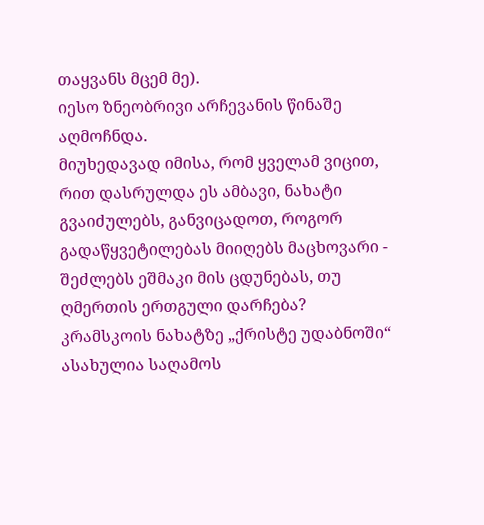თაყვანს მცემ მე).
იესო ზნეობრივი არჩევანის წინაშე აღმოჩნდა.
მიუხედავად იმისა, რომ ყველამ ვიცით, რით დასრულდა ეს ამბავი, ნახატი გვაიძულებს, განვიცადოთ, როგორ გადაწყვეტილებას მიიღებს მაცხოვარი - შეძლებს ეშმაკი მის ცდუნებას, თუ ღმერთის ერთგული დარჩება?
კრამსკოის ნახატზე „ქრისტე უდაბნოში“ ასახულია საღამოს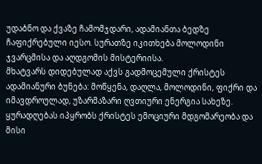უდაბნო და ქვაზე ჩამომჯდარი, ადამიანთა ბედზე ჩაფიქრებული იესო. სურათზე იკითხება მოლოდინი ჯვარცმისა და აღდგომის მისტერიისა.
მხატვარს დიდებულად აქვს გადმოცემული ქრისტეს ადამიანური ბუნება: მოწყენა, დაღლა, მოლოდინი, ფიქრი და იმავდროულად, უზარმაზარი ღვთიური ენერგია სახეზე. ყურადღებას იპყრობს ქრისტეს ემოციური მდგომარეობა და მისი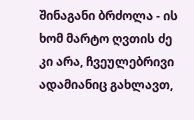შინაგანი ბრძოლა - ის ხომ მარტო ღვთის ძე კი არა, ჩვეულებრივი ადამიანიც გახლავთ,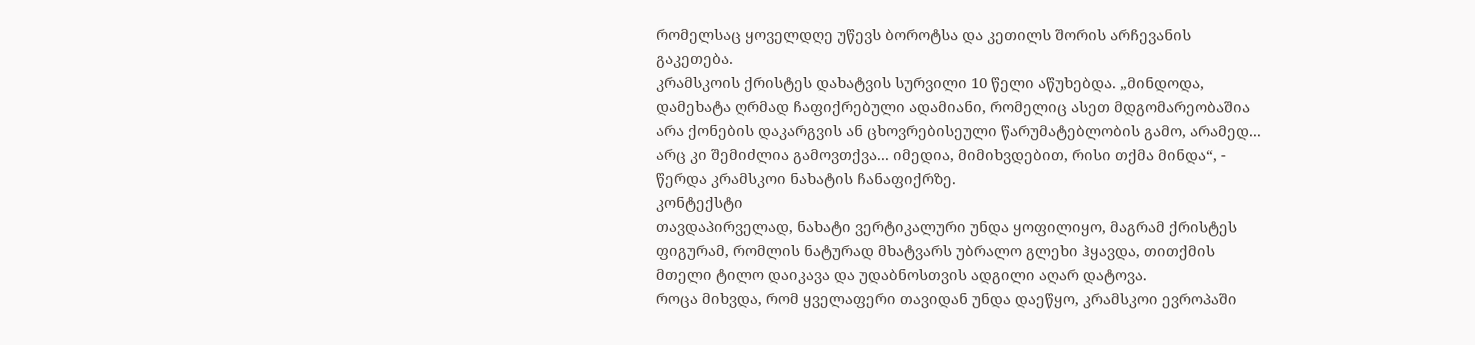რომელსაც ყოველდღე უწევს ბოროტსა და კეთილს შორის არჩევანის გაკეთება.
კრამსკოის ქრისტეს დახატვის სურვილი 10 წელი აწუხებდა. „მინდოდა, დამეხატა ღრმად ჩაფიქრებული ადამიანი, რომელიც ასეთ მდგომარეობაშია არა ქონების დაკარგვის ან ცხოვრებისეული წარუმატებლობის გამო, არამედ... არც კი შემიძლია გამოვთქვა... იმედია, მიმიხვდებით, რისი თქმა მინდა“, - წერდა კრამსკოი ნახატის ჩანაფიქრზე.
კონტექსტი
თავდაპირველად, ნახატი ვერტიკალური უნდა ყოფილიყო, მაგრამ ქრისტეს ფიგურამ, რომლის ნატურად მხატვარს უბრალო გლეხი ჰყავდა, თითქმის მთელი ტილო დაიკავა და უდაბნოსთვის ადგილი აღარ დატოვა.
როცა მიხვდა, რომ ყველაფერი თავიდან უნდა დაეწყო, კრამსკოი ევროპაში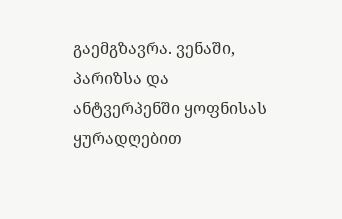გაემგზავრა. ვენაში, პარიზსა და ანტვერპენში ყოფნისას ყურადღებით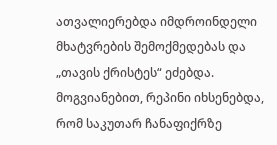ათვალიერებდა იმდროინდელი მხატვრების შემოქმედებას და „თავის ქრისტეს“ ეძებდა.
მოგვიანებით, რეპინი იხსენებდა, რომ საკუთარ ჩანაფიქრზე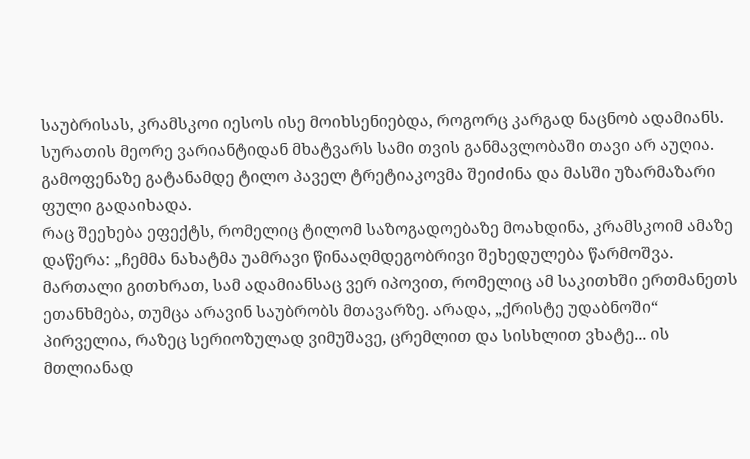საუბრისას, კრამსკოი იესოს ისე მოიხსენიებდა, როგორც კარგად ნაცნობ ადამიანს.
სურათის მეორე ვარიანტიდან მხატვარს სამი თვის განმავლობაში თავი არ აუღია. გამოფენაზე გატანამდე ტილო პაველ ტრეტიაკოვმა შეიძინა და მასში უზარმაზარი ფული გადაიხადა.
რაც შეეხება ეფექტს, რომელიც ტილომ საზოგადოებაზე მოახდინა, კრამსკოიმ ამაზე დაწერა: „ჩემმა ნახატმა უამრავი წინააღმდეგობრივი შეხედულება წარმოშვა. მართალი გითხრათ, სამ ადამიანსაც ვერ იპოვით, რომელიც ამ საკითხში ერთმანეთს ეთანხმება, თუმცა არავინ საუბრობს მთავარზე. არადა, „ქრისტე უდაბნოში“ პირველია, რაზეც სერიოზულად ვიმუშავე, ცრემლით და სისხლით ვხატე... ის მთლიანად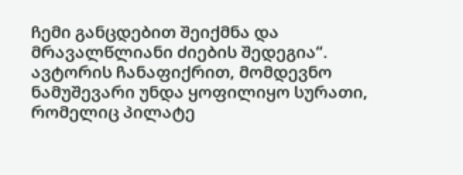ჩემი განცდებით შეიქმნა და მრავალწლიანი ძიების შედეგია“.
ავტორის ჩანაფიქრით, მომდევნო ნამუშევარი უნდა ყოფილიყო სურათი, რომელიც პილატე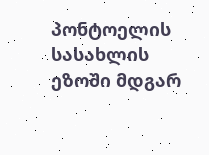პონტოელის სასახლის ეზოში მდგარ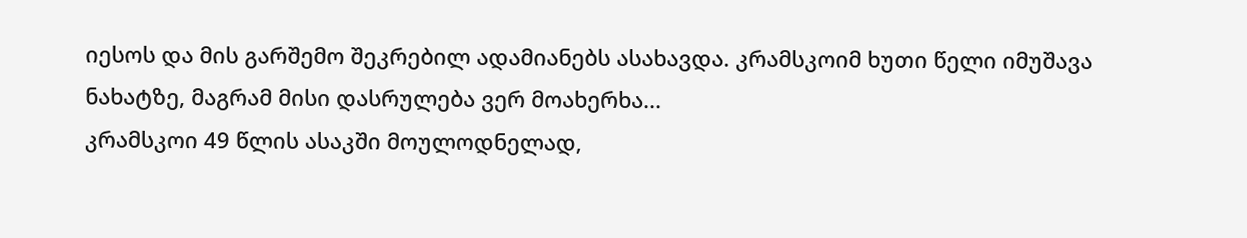იესოს და მის გარშემო შეკრებილ ადამიანებს ასახავდა. კრამსკოიმ ხუთი წელი იმუშავა ნახატზე, მაგრამ მისი დასრულება ვერ მოახერხა...
კრამსკოი 49 წლის ასაკში მოულოდნელად,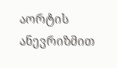აორტის ანევრიზმით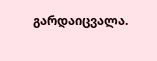გარდაიცვალა.